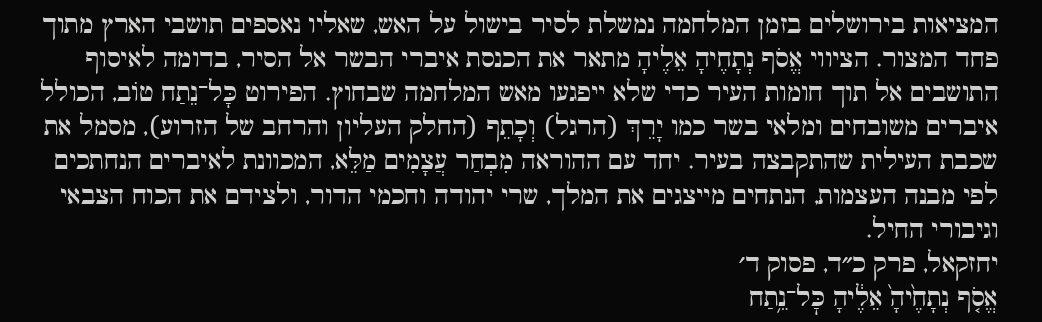המציאות בירושלים בזמן המלחמה נמשלת לסיר בישול על האש, שאליו נאספים תושבי הארץ מתוך פחד המצור. הציווי אֱסֹף נְתָחֶיהָ אֵלֶיהָ מתאר את הכנסת איברי הבשר אל הסיר, בדומה לאיסוף התושבים אל תוך חומות העיר כדי שלא ייפגעו מאש המלחמה שבחוץ. הפירוט כָּל־נֵתַח טוֹב, הכולל איברים משובחים ומלאי בשר כמו יָרֵךְ (הרגל) וְכָתֵף (החלק העליון והרחב של הזרוע), מסמל את שכבת העילית שהתקבצה בעיר. יחד עם ההוראה מִבְחַר עֲצָמִים מַלֵּא, המכוונת לאיברים הנחתכים לפי מבנה העצמות, הנתחים מייצגים את המלך, שרי יהודה וחכמי הדור, ולצידם את הכוח הצבאי וגיבורי החיל.
יחזקאל, פרק כ״ד, פסוק ד׳
אֱסֹ֤ף נְתָחֶ֙יהָ֙ אֵלֶ֔יהָ כׇּל־נֵ֥תַח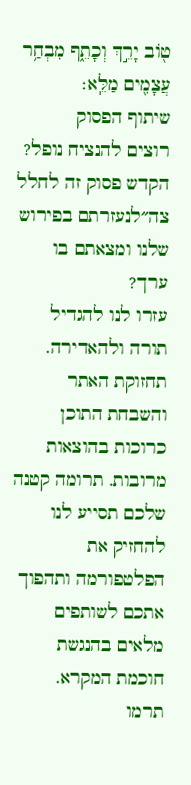ט֖וֹב יָרֵ֣ךְ וְכָתֵ֑ף מִבְחַ֥ר עֲצָמִ֖ים מַלֵּֽא׃
שיתוף הפסוק
רוצים להנציח נופל?
הקדש פסוק זה לחלל צה״לנעזרתם בפירוש שלנו ומצאתם בו ערך?
עזרו לנו להגדיל תורה ולהאדירה. תחזוקת האתר והשבחת התוכן כרוכות בהוצאות מרובות. תרומה קטנה שלכם תסייע לנו להחזיק את הפלטפורמה ותהפוך אתכם לשותפים מלאים בהנגשת חוכמת המקרא.
תרמו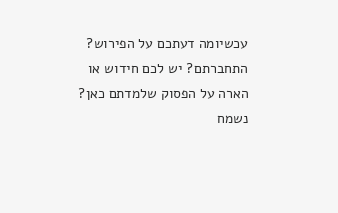עכשיומה דעתכם על הפירוש?
התחברתם? יש לכם חידוש או הארה על הפסוק שלמדתם כאן? נשמח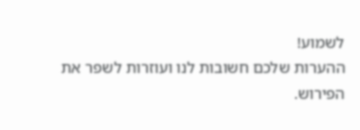לשמוע!
ההערות שלכם חשובות לנו ועוזרות לשפר את הפירוש.